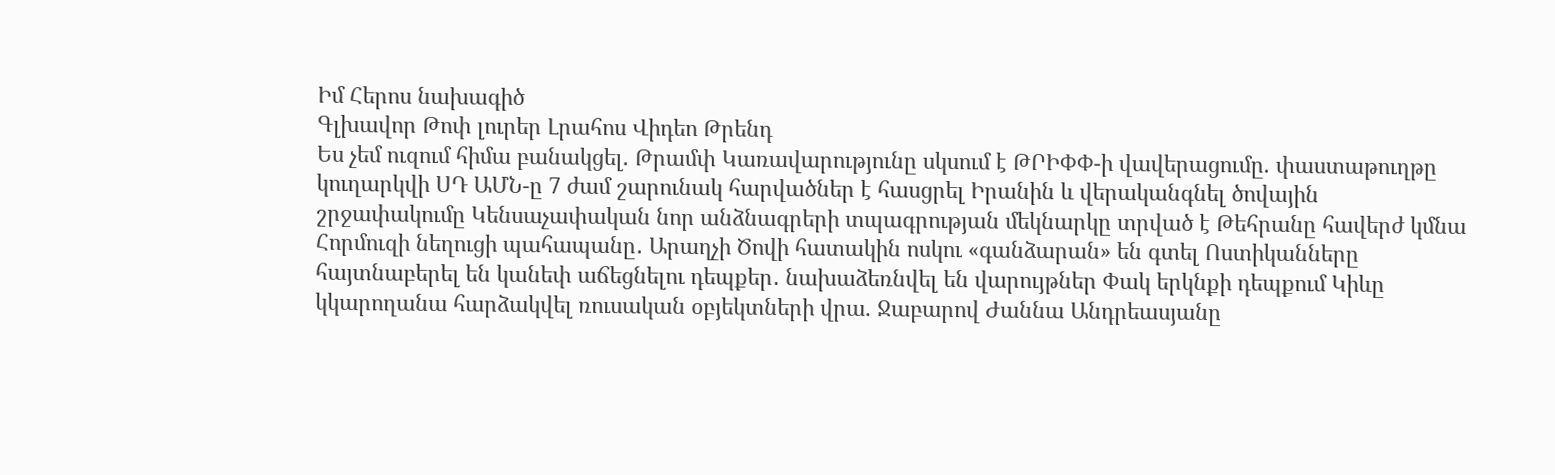Իմ Հերոս նախագիծ
Գլխավոր Թոփ լուրեր Լրահոս Վիդեո Թրենդ
Ես չեմ ուզում հիմա բանակցել. Թրամփ Կառավարությունը սկսում է ԹՐԻՓՓ-ի վավերացումը. փաստաթուղթը կուղարկվի ՍԴ ԱՄՆ-ը 7 ժամ շարունակ հարվածներ է հասցրել Իրանին և վերականգնել ծովային շրջափակումը Կենսաչափական նոր անձնագրերի տպագրության մեկնարկը տրված է Թեհրանը հավերժ կմնա Հորմուզի նեղուցի պահապանը․ Արաղչի Ծովի հատակին ոսկու «գանձարան» են գտել Ոստիկանները հայտնաբերել են կանեփ աճեցնելու դեպքեր․ նախաձեռնվել են վարույթներ Փակ երկնքի դեպքում Կիևը կկարողանա հարձակվել ռուսական օբյեկտների վրա. Ջաբարով Ժաննա Անդրեասյանը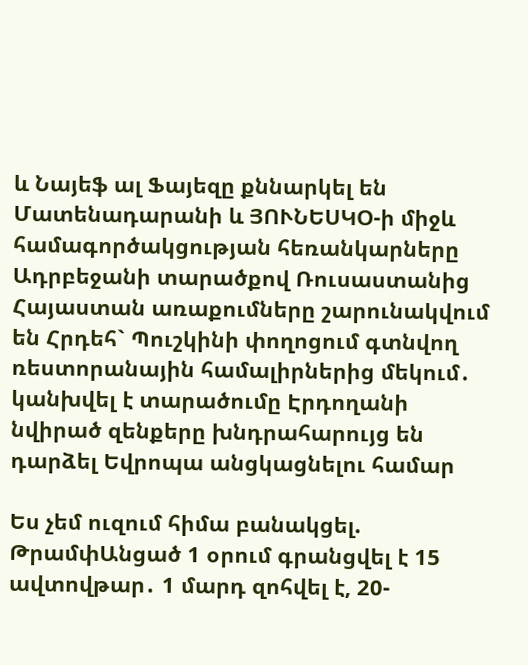և Նայեֆ ալ Ֆայեզը քննարկել են Մատենադարանի և ՅՈՒՆԵՍԿՕ-ի միջև համագործակցության հեռանկարները Ադրբեջանի տարածքով Ռուսաստանից Հայաստան առաքումները շարունակվում են Հրդեհ` Պուշկինի փողոցում գտնվող ռեստորանային համալիրներից մեկում․ կանխվել է տարածումը Էրդողանի նվիրած զենքերը խնդրահարույց են դարձել Եվրոպա անցկացնելու համար

Ես չեմ ուզում հիմա բանակցել. ԹրամփԱնցած 1 օրում գրանցվել է 15 ավտովթար․ 1 մարդ զոհվել է, 20-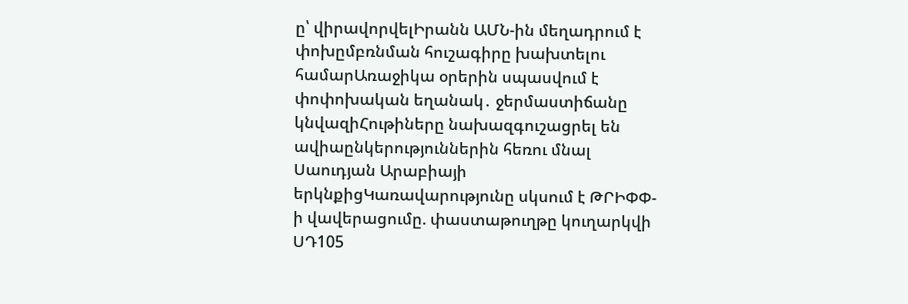ը՝ վիրավորվելԻրանն ԱՄՆ-ին մեղադրում է փոխըմբռնման հուշագիրը խախտելու համարԱռաջիկա օրերին սպասվում է փոփոխական եղանակ․ ջերմաստիճանը կնվազիՀութիները նախազգուշացրել են ավիաընկերություններին հեռու մնալ Սաուդյան Արաբիայի երկնքիցԿառավարությունը սկսում է ԹՐԻՓՓ-ի վավերացումը. փաստաթուղթը կուղարկվի ՍԴ105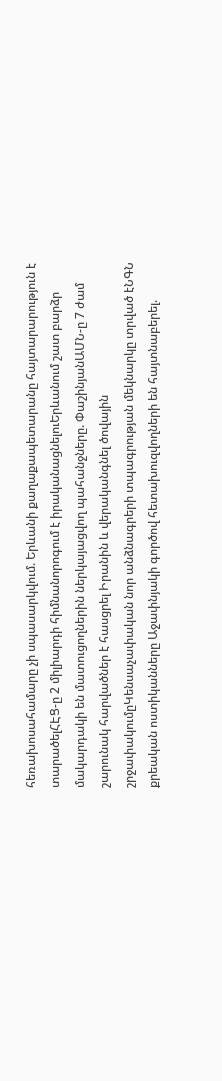հեռախոսահամարը չի սպասարկվում. Երևանի քաղաքապետարանը հայտարարություն է տարածելՀԷՑ-ը 2 միլիարդի հիմնանորոգում է իրականացնելուԵրևանում շատ բարձր մակարդակի են մատուցողներին ներկայացվող պահանջները. ՓաշինյանԱՄՆ-ը 7 ժամ շարունակ հարվածներ է հասցրել Իրանին և վերականգնել ծովային շրջափակումըԿենսաչափական նոր անձնագրերի տպագրության մեկնարկը տրված էՆԳՆ քրեական ոստիկանները Աջափնյակի գործով հետախուզվողների են հայտնաբերել.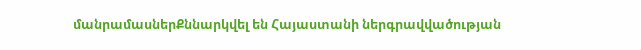մանրամասներՔննարկվել են Հայաստանի ներգրավվածության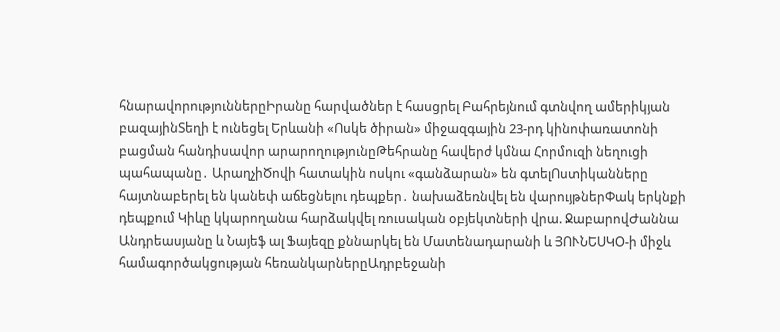հնարավորություններըԻրանը հարվածներ է հասցրել Բահրեյնում գտնվող ամերիկյան բազայինՏեղի է ունեցել Երևանի «Ոսկե ծիրան» միջազգային 23-րդ կինոփառատոնի բացման հանդիսավոր արարողությունըԹեհրանը հավերժ կմնա Հորմուզի նեղուցի պահապանը․ ԱրաղչիԾովի հատակին ոսկու «գանձարան» են գտելՈստիկանները հայտնաբերել են կանեփ աճեցնելու դեպքեր․ նախաձեռնվել են վարույթներՓակ երկնքի դեպքում Կիևը կկարողանա հարձակվել ռուսական օբյեկտների վրա. ՋաբարովԺաննա Անդրեասյանը և Նայեֆ ալ Ֆայեզը քննարկել են Մատենադարանի և ՅՈՒՆԵՍԿՕ-ի միջև համագործակցության հեռանկարներըԱդրբեջանի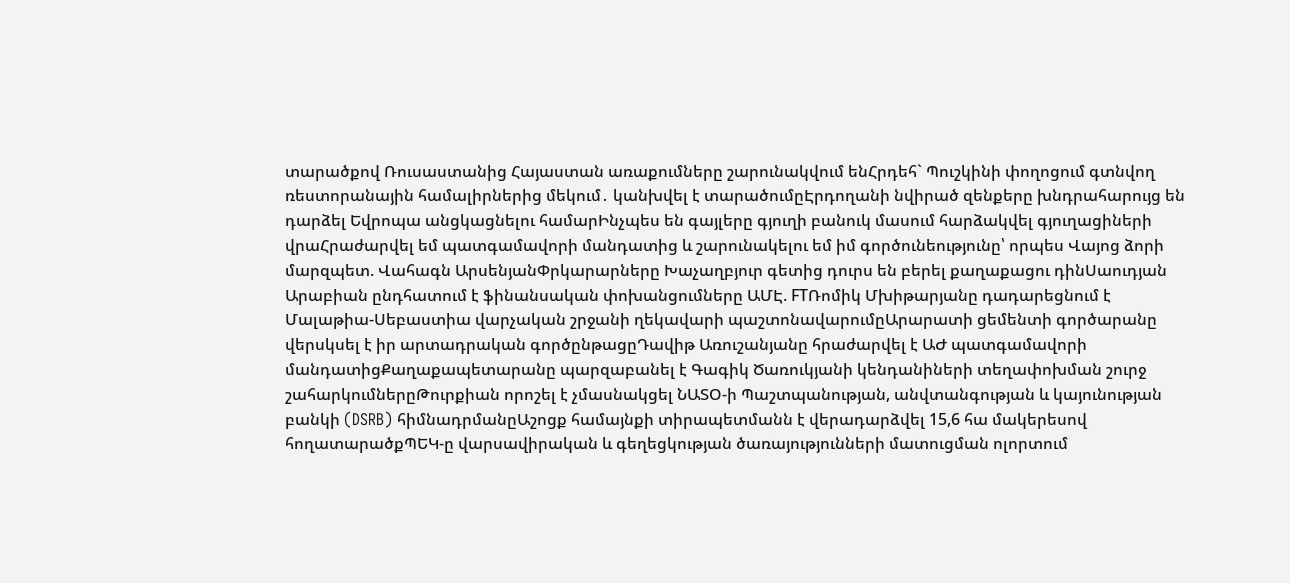տարածքով Ռուսաստանից Հայաստան առաքումները շարունակվում ենՀրդեհ` Պուշկինի փողոցում գտնվող ռեստորանային համալիրներից մեկում․ կանխվել է տարածումըԷրդողանի նվիրած զենքերը խնդրահարույց են դարձել Եվրոպա անցկացնելու համարԻնչպես են գայլերը գյուղի բանուկ մասում հարձակվել գյուղացիների վրաՀրաժարվել եմ պատգամավորի մանդատից և շարունակելու եմ իմ գործունեությունը՝ որպես Վայոց ձորի մարզպետ. Վահագն ԱրսենյանՓրկարարները Խաչաղբյուր գետից դուրս են բերել քաղաքացու դինՍաուդյան Արաբիան ընդհատում է ֆինանսական փոխանցումները ԱՄԷ. FTՌոմիկ Մխիթարյանը դադարեցնում է Մալաթիա-Սեբաստիա վարչական շրջանի ղեկավարի պաշտոնավարումըԱրարատի ցեմենտի գործարանը վերսկսել է իր արտադրական գործընթացըԴավիթ Առուշանյանը հրաժարվել է ԱԺ պատգամավորի մանդատիցՔաղաքապետարանը պարզաբանել է Գագիկ Ծառուկյանի կենդանիների տեղափոխման շուրջ շահարկումներըԹուրքիան որոշել է չմասնակցել ՆԱՏՕ-ի Պաշտպանության, անվտանգության և կայունության բանկի (DSRB) հիմնադրմանըԱշոցք համայնքի տիրապետմանն է վերադարձվել 15,6 հա մակերեսով հողատարածքՊԵԿ-ը վարսավիրական և գեղեցկության ծառայությունների մատուցման ոլորտում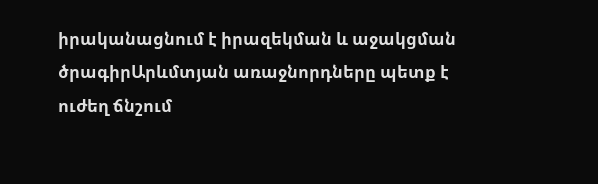իրականացնում է իրազեկման և աջակցման ծրագիրԱրևմտյան առաջնորդները պետք է ուժեղ ճնշում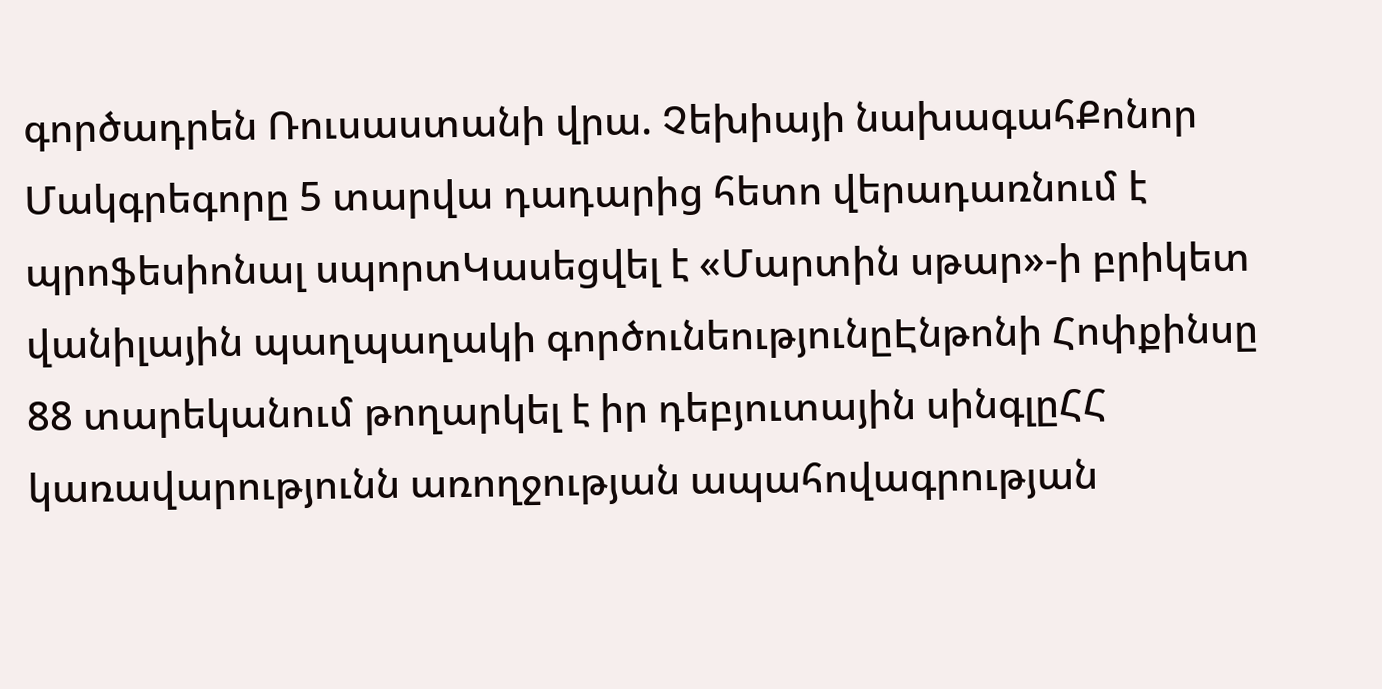գործադրեն Ռուսաստանի վրա. Չեխիայի նախագահՔոնոր Մակգրեգորը 5 տարվա դադարից հետո վերադառնում է պրոֆեսիոնալ սպորտԿասեցվել է «Մարտին սթար»-ի բրիկետ վանիլային պաղպաղակի գործունեությունըԷնթոնի Հոփքինսը 88 տարեկանում թողարկել է իր դեբյուտային սինգլըՀՀ կառավարությունն առողջության ապահովագրության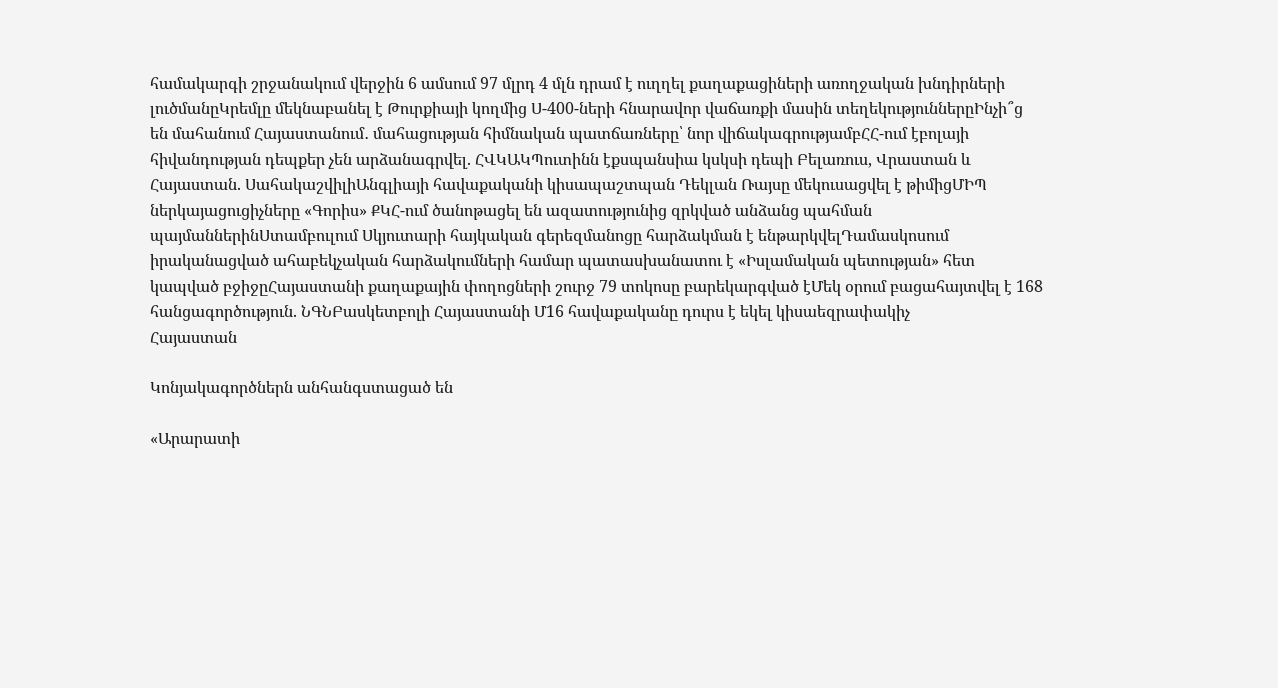համակարգի շրջանակում վերջին 6 ամսում 97 մլրդ 4 մլն դրամ է ուղղել քաղաքացիների առողջական խնդիրների լուծմանըԿրեմլը մեկնաբանել է Թուրքիայի կողմից Ս-400-ների հնարավոր վաճառքի մասին տեղեկություններըԻնչի՞ց են մահանում Հայաստանում․ մահացության հիմնական պատճառները՝ նոր վիճակագրությամբՀՀ-ում էբոլայի հիվանդության դեպքեր չեն արձանագրվել. ՀՎԿԱԿՊուտինն էքսպանսիա կսկսի դեպի Բելառուս, Վրաստան և Հայաստան. ՍահակաշվիլիԱնգլիայի հավաքականի կիսապաշտպան Դեկլան Ռայսը մեկուսացվել է թիմիցՄԻՊ ներկայացուցիչները «Գորիս» ՔԿՀ-ում ծանոթացել են ազատությունից զրկված անձանց պահման պայմաններինՍտամբուլում Սկյուտարի հայկական գերեզմանոցը հարձակման է ենթարկվելԴամասկոսում իրականացված ահաբեկչական հարձակումների համար պատասխանատու է «Իսլամական պետության» հետ կապված բջիջըՀայաստանի քաղաքային փողոցների շուրջ 79 տոկոսը բարեկարգված էՄեկ օրում բացահայտվել է 168 հանցագործություն. ՆԳՆԲասկետբոլի Հայաստանի Մ16 հավաքականը դուրս է եկել կիսաեզրափակիչ
Հայաստան

Կոնյակագործներն անհանգստացած են

«Արարատի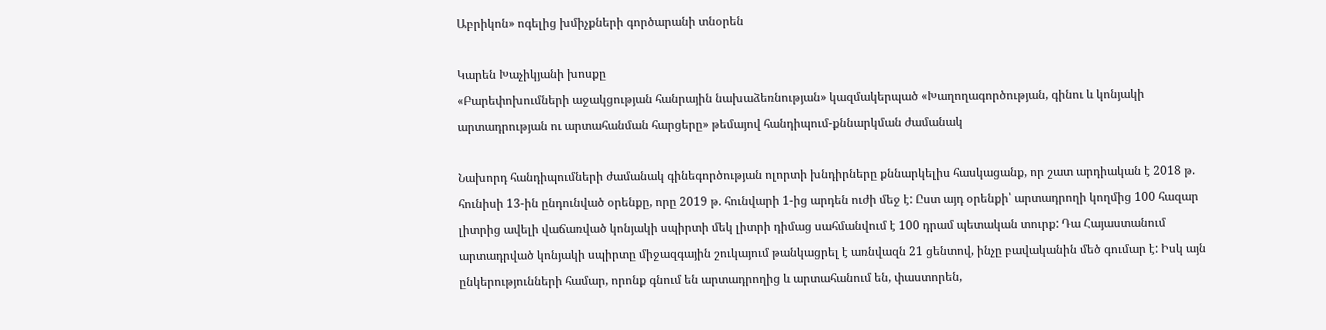Աբրիկոն» ոգելից խմիչքների գործարանի տնօրեն

Կարեն Խաչիկյանի խոսքը
«Բարեփոխումների աջակցության հանրային նախաձեռնության» կազմակերպած «Խաղողագործության, գինու և կոնյակի արտադրության ու արտահանման հարցերը» թեմայով հանդիպում-քննարկման ժամանակ

Նախորդ հանդիպումների ժամանակ գինեգործության ոլորտի խնդիրները քննարկելիս հասկացանք, որ շատ արդիական է 2018 թ. հունիսի 13-ին ընդունված օրենքը, որը 2019 թ. հունվարի 1-ից արդեն ուժի մեջ է: Ըստ այդ օրենքի՝ արտադրողի կողմից 100 հազար լիտրից ավելի վաճառված կոնյակի սպիրտի մեկ լիտրի դիմաց սահմանվում է 100 դրամ պետական տուրք: Դա Հայաստանում արտադրված կոնյակի սպիրտը միջազգային շուկայում թանկացրել է առնվազն 21 ցենտով, ինչը բավականին մեծ գումար է: Իսկ այն ընկերությունների համար, որոնք գնում են արտադրողից և արտահանում են, փաստորեն,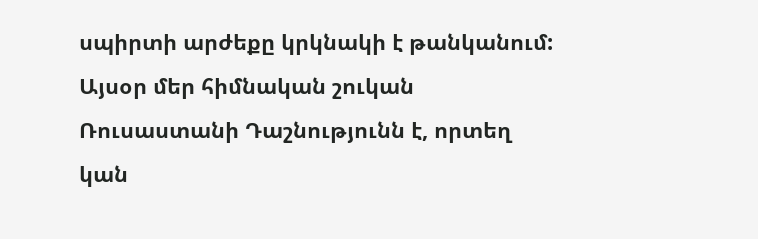սպիրտի արժեքը կրկնակի է թանկանում: Այսօր մեր հիմնական շուկան Ռուսաստանի Դաշնությունն է, որտեղ կան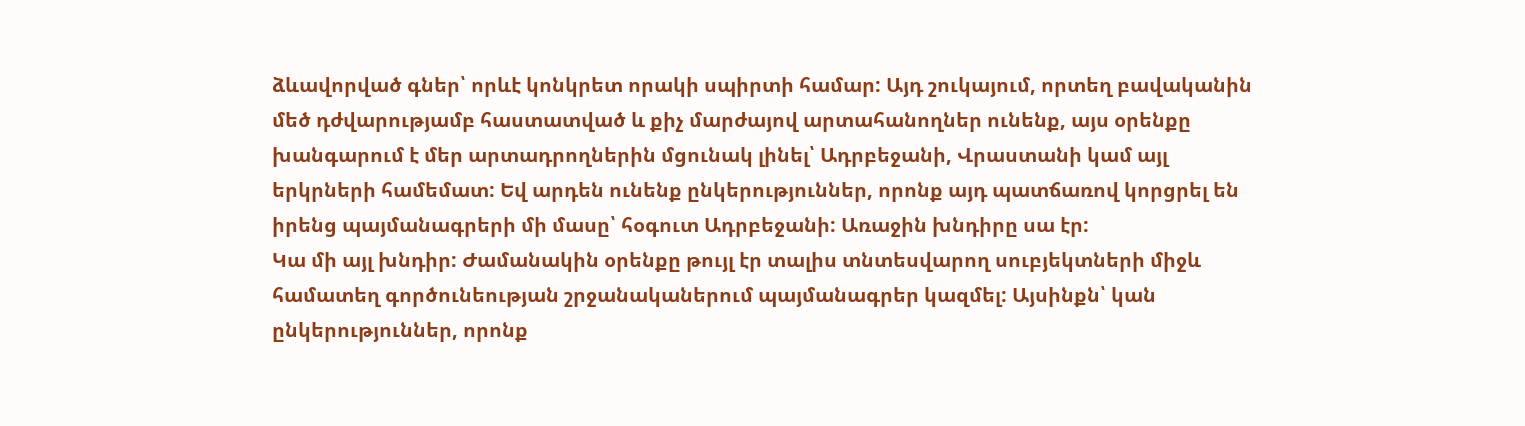ձևավորված գներ՝ որևէ կոնկրետ որակի սպիրտի համար: Այդ շուկայում, որտեղ բավականին մեծ դժվարությամբ հաստատված և քիչ մարժայով արտահանողներ ունենք, այս օրենքը խանգարում է մեր արտադրողներին մցունակ լինել՝ Ադրբեջանի, Վրաստանի կամ այլ երկրների համեմատ: Եվ արդեն ունենք ընկերություններ, որոնք այդ պատճառով կորցրել են իրենց պայմանագրերի մի մասը՝ հօգուտ Ադրբեջանի: Առաջին խնդիրը սա էր:
Կա մի այլ խնդիր: Ժամանակին օրենքը թույլ էր տալիս տնտեսվարող սուբյեկտների միջև համատեղ գործունեության շրջանականերում պայմանագրեր կազմել: Այսինքն՝ կան ընկերություններ, որոնք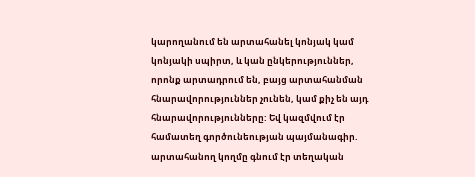կարողանում են արտահանել կոնյակ կամ կոնյակի սպիրտ, և կան ընկերություններ, որոնք արտադրում են, բայց արտահանման հնարավորություններ չունեն, կամ քիչ են այդ հնարավորությունները: Եվ կազմվում էր համատեղ գործունեության պայմանագիր. արտահանող կողմը գնում էր տեղական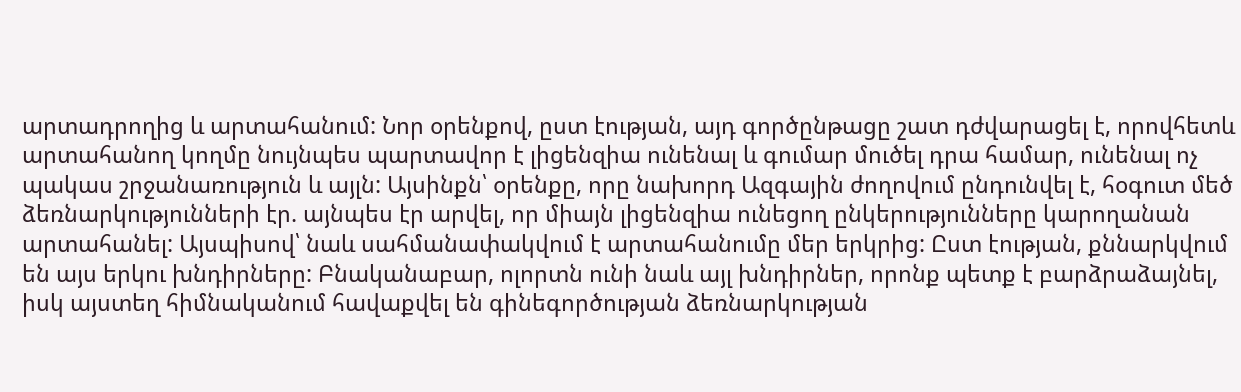արտադրողից և արտահանում: Նոր օրենքով, ըստ էության, այդ գործընթացը շատ դժվարացել է, որովհետև արտահանող կողմը նույնպես պարտավոր է լիցենզիա ունենալ և գումար մուծել դրա համար, ունենալ ոչ պակաս շրջանառություն և այլն: Այսինքն՝ օրենքը, որը նախորդ Ազգային ժողովում ընդունվել է, հօգուտ մեծ ձեռնարկությունների էր. այնպես էր արվել, որ միայն լիցենզիա ունեցող ընկերությունները կարողանան արտահանել: Այսպիսով՝ նաև սահմանափակվում է արտահանումը մեր երկրից: Ըստ էության, քննարկվում են այս երկու խնդիրները: Բնականաբար, ոլորտն ունի նաև այլ խնդիրներ, որոնք պետք է բարձրաձայնել, իսկ այստեղ հիմնականում հավաքվել են գինեգործության ձեռնարկության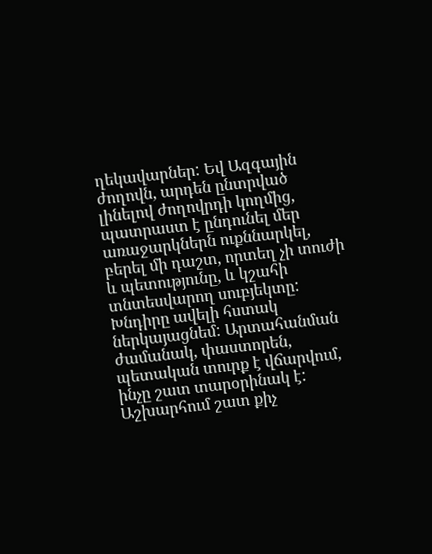ղեկավարներ: Եվ Ազգային ժողովն, արդեն ընտրված լինելով ժողովրդի կողմից, պատրաստ է ընդունել մեր առաջարկներն ուքննարկել, բերել մի դաշտ, որտեղ չի տուժի և պետությունը, և կշահի տնտեսվարող սուբյեկտը:
Խնդիրը ավելի հստակ ներկայացնեմ: Արտահանման ժամանակ, փաստորեն, պետական տուրք է վճարվում, ինչը շատ տարօրինակ է: Աշխարհում շատ քիչ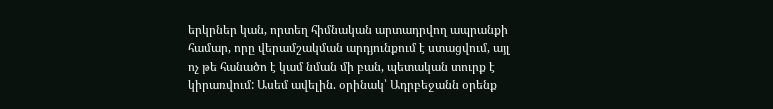երկրներ կան, որտեղ հիմնական արտադրվող ապրանքի համար, որը վերամշակման արդյունքում է ստացվում, այլ ոչ թե հանածո է կամ նման մի բան, պետական տուրք է կիրառվում: Ասեմ ավելին. օրինակ՝ Ադրբեջանն օրենք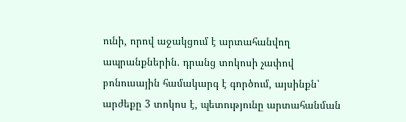ունի, որով աջակցում է արտահանվող ապրանքներին. դրանց տոկոսի չափով բոնուսային համակարգ է գործում, այսինքն՝ արժեքը 3 տոկոս է, պետությունը արտահանման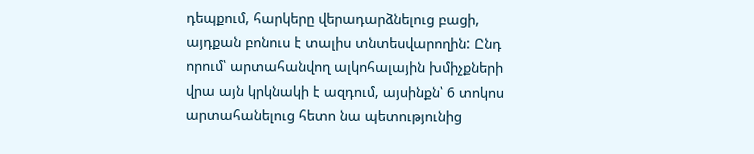դեպքում, հարկերը վերադարձնելուց բացի, այդքան բոնուս է տալիս տնտեսվարողին: Ընդ որում՝ արտահանվող ալկոհալային խմիչքների վրա այն կրկնակի է ազդում, այսինքն՝ 6 տոկոս արտահանելուց հետո նա պետությունից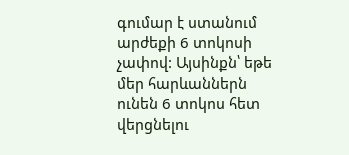գումար է ստանում արժեքի 6 տոկոսի չափով: Այսինքն՝ եթե մեր հարևաններն ունեն 6 տոկոս հետ վերցնելու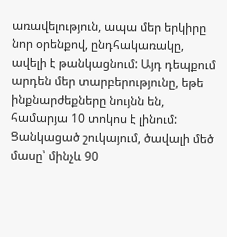առավելություն, ապա մեր երկիրը նոր օրենքով, ընդհակառակը, ավելի է թանկացնում: Այդ դեպքում արդեն մեր տարբերությունը, եթե ինքնարժեքները նույնն են, համարյա 10 տոկոս է լինում: Ցանկացած շուկայում, ծավալի մեծ մասը՝ մինչև 90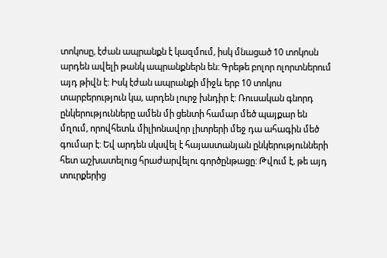տոկոսը, էժան ապրանքն է կազմում, իսկ մնացած 10 տոկոսն արդեն ավելի թանկ ապրանքներն են: Գրեթե բոլոր ոլորտներում այդ թիվն է: Իսկ էժան ապրանքի միջև երբ 10 տոկոս տարբերություն կա, արդեն լուրջ խնդիր է: Ռուսական գնորդ ընկերությունները ամեն մի ցենտի համար մեծ պայքար են մղում, որովհետև միլիոնավոր լիտրերի մեջ դա ահագին մեծ գումար է: Եվ արդեն սկսվել է հայաստանյան ընկերությունների հետ աշխատելուց հրաժարվելու գործընթացը: Թվում է, թե այդ տուրքերից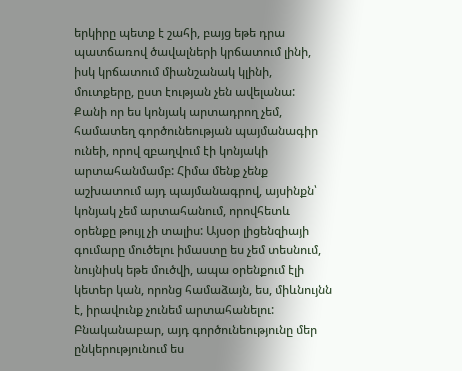երկիրը պետք է շահի, բայց եթե դրա պատճառով ծավալների կրճատում լինի, իսկ կրճատում միանշանակ կլինի, մուտքերը, ըստ էության չեն ավելանա:
Քանի որ ես կոնյակ արտադրող չեմ, համատեղ գործունեության պայմանագիր ունեի, որով զբաղվում էի կոնյակի արտահանմամբ: Հիմա մենք չենք աշխատում այդ պայմանագրով, այսինքն՝ կոնյակ չեմ արտահանում, որովհետև օրենքը թույլ չի տալիս: Այսօր լիցենզիայի գումարը մուծելու իմաստը ես չեմ տեսնում, նույնիսկ եթե մուծվի, ապա օրենքում էլի կետեր կան, որոնց համաձայն, ես, միևնույնն է, իրավունք չունեմ արտահանելու: Բնականաբար, այդ գործունեությունը մեր ընկերությունում ես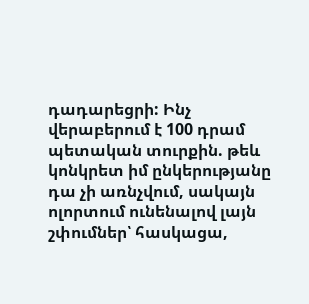դադարեցրի: Ինչ վերաբերում է 100 դրամ պետական տուրքին. թեև կոնկրետ իմ ընկերությանը դա չի առնչվում, սակայն ոլորտում ունենալով լայն շփումներ՝ հասկացա,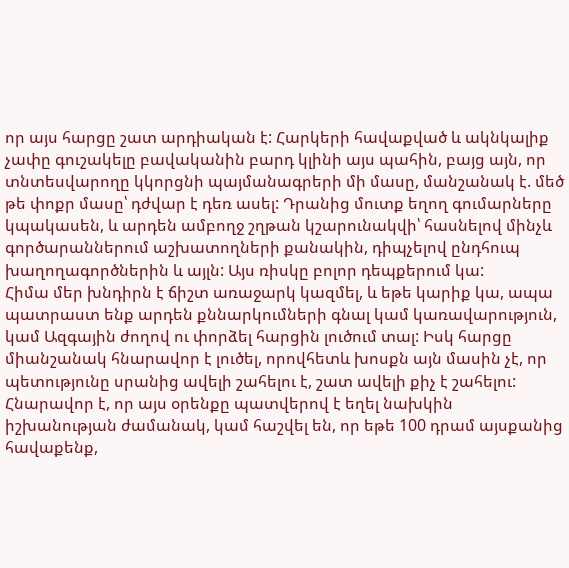որ այս հարցը շատ արդիական է: Հարկերի հավաքված և ակնկալիք չափը գուշակելը բավականին բարդ կլինի այս պահին, բայց այն, որ տնտեսվարողը կկորցնի պայմանագրերի մի մասը, մանշանակ է. մեծ թե փոքր մասը՝ դժվար է դեռ ասել: Դրանից մուտք եղող գումարները կպակասեն, և արդեն ամբողջ շղթան կշարունակվի՝ հասնելով մինչև գործարաններում աշխատողների քանակին, դիպչելով ընդհուպ խաղողագործներին և այլն: Այս ռիսկը բոլոր դեպքերում կա:
Հիմա մեր խնդիրն է ճիշտ առաջարկ կազմել, և եթե կարիք կա, ապա պատրաստ ենք արդեն քննարկումների գնալ կամ կառավարություն, կամ Ազգային ժողով ու փորձել հարցին լուծում տալ: Իսկ հարցը միանշանակ հնարավոր է լուծել, որովհետև խոսքն այն մասին չէ, որ պետությունը սրանից ավելի շահելու է, շատ ավելի քիչ է շահելու: Հնարավոր է, որ այս օրենքը պատվերով է եղել նախկին իշխանության ժամանակ, կամ հաշվել են, որ եթե 100 դրամ այսքանից հավաքենք,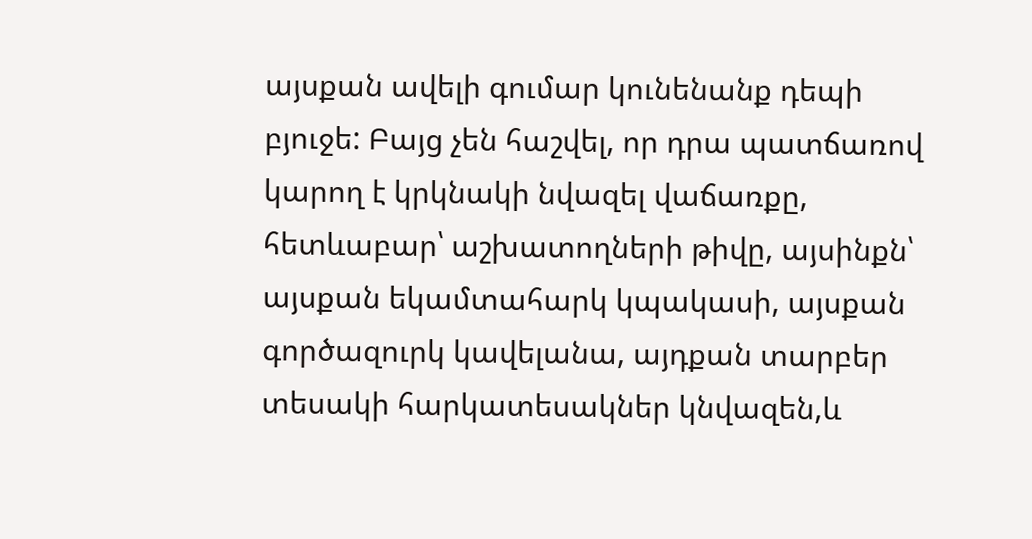այսքան ավելի գումար կունենանք դեպի բյուջե: Բայց չեն հաշվել, որ դրա պատճառով կարող է կրկնակի նվազել վաճառքը, հետևաբար՝ աշխատողների թիվը, այսինքն՝ այսքան եկամտահարկ կպակասի, այսքան գործազուրկ կավելանա, այդքան տարբեր տեսակի հարկատեսակներ կնվազեն,և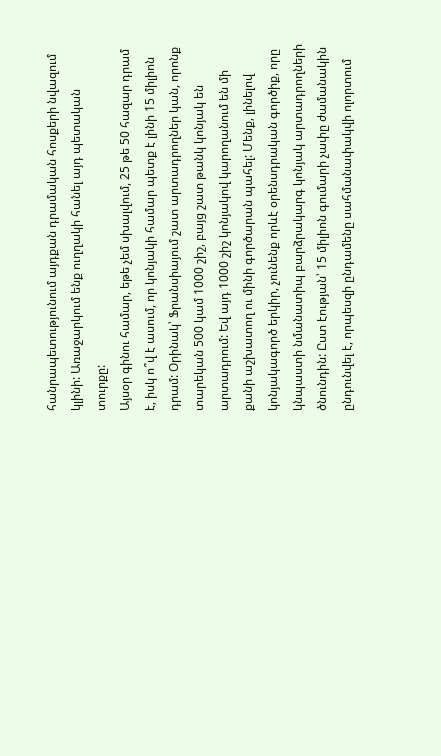հանրապետությունում այդքան դրամական հոսքերի նվազում կլինի: Առաջարկում ենք ուղղակի հանել այդ պետական տուրքը:
Այսօր գինու համար, եթե չեմ սխալվում, 25 թե 50 հազար դրամ է, իսկ ո՞վ է ասում, որ կոնյակի համար պետք է լինի 15 միլիոն դրամ: Օրինակ՝ Ֆրանսիայում շատ արտադրողներ կան, որոնք տարեկան 500 կամ 1000 շիշ, բայց շատ թանկ կոնյակ են արտադրում: Եվ այդ 1000 շիշ կոնյակով կարողանում են մի քանի աշխատող ու մինի գործարան պահել: Մենք, լինելով կոնյակագործ երկիր, չունենք որևէ օրենսդրական գործիք, որը կնպաստի նմանատիպ բարձրակարգ կոնյակ արտադրողների ծնունդին: Ըստ էության՝ 15 միլիոն գումարի չափը ժամանակին ընդունվել է, որպեսզի ընդամենը սահմանափակվի ոլորտում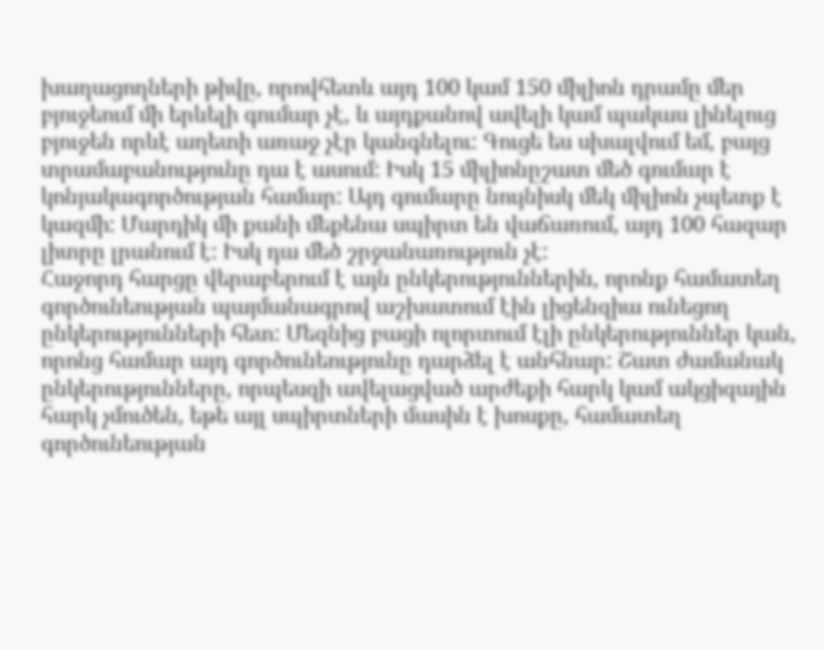խաղացողների թիվը, որովհետև այդ 100 կամ 150 միլիոն դրամը մեր բյուջեում մի երևելի գումար չէ, և այդքանով ավելի կամ պակաս լինելուց բյուջեն որևէ աղետի առաջ չէր կանգնելու: Գուցե ես սխալվում եմ, բայց տրամաբանությունը դա է ասում: Իսկ 15 միլիոնըշատ մեծ գումար է կոնյակագործության համար: Այդ գումարը նույնիսկ մեկ միլիոն չպետք է կազմի: Մարդիկ մի քանի մեքենա սպիրտ են վաճառում, այդ 100 հազար լիտրը լրանում է: Իսկ դա մեծ շրջանառություն չէ:
Հաջորդ հարցը վերաբերում է այն ընկերություններին, որոնք համատեղ գործունեության պայմանագրով աշխատում էին լիցենզիա ունեցող ընկերությունների հետ: Մեզնից բացի ոլորտում էլի ընկերություններ կան, որոնց համար այդ գործունեությունը դարձել է անհնար: Շատ ժամանակ ընկերությունները, որպեսզի ավելացված արժեքի հարկ կամ ակցիզային հարկ չմուծեն, եթե այլ սպիրտների մասին է խոսքը, համատեղ գործունեության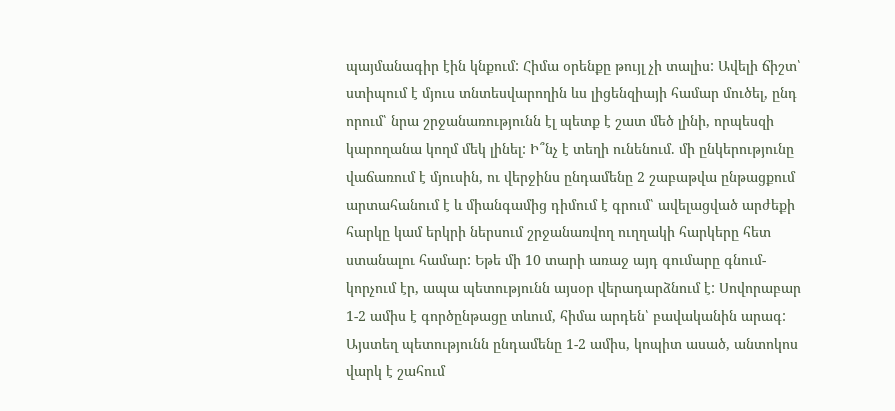պայմանագիր էին կնքում: Հիմա օրենքը թույլ չի տալիս: Ավելի ճիշտ՝ ստիպում է մյուս տնտեսվարողին ևս լիցենզիայի համար մուծել, ընդ որում՝ նրա շրջանառությունն էլ պետք է շատ մեծ լինի, որպեսզի կարողանա կողմ մեկ լինել: Ի՞նչ է տեղի ունենում. մի ընկերությունը վաճառում է մյուսին, ու վերջինս ընդամենը 2 շաբաթվա ընթացքում արտահանում է և միանգամից դիմում է գրում՝ ավելացված արժեքի հարկը կամ երկրի ներսում շրջանառվող ուղղակի հարկերը հետ ստանալու համար: Եթե մի 10 տարի առաջ այդ գումարը գնում-կորչում էր, ապա պետությունն այսօր վերադարձնում է: Սովորաբար 1-2 ամիս է գործընթացը տևում, հիմա արդեն՝ բավականին արագ: Այստեղ պետությունն ընդամենը 1-2 ամիս, կոպիտ ասած, անտոկոս վարկ է շահում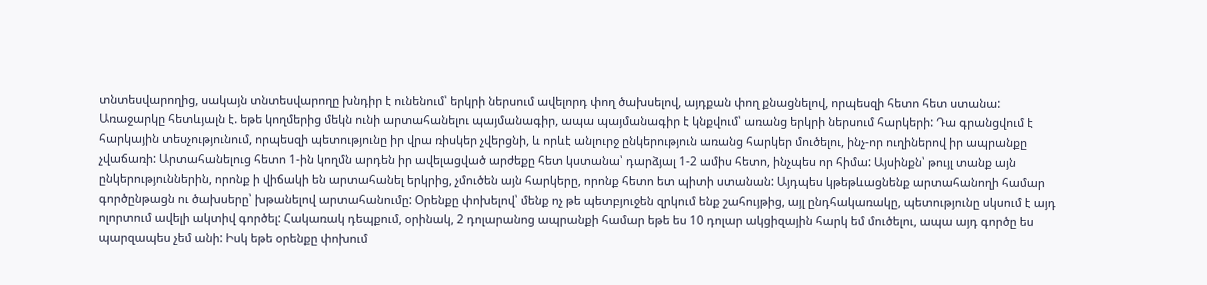տնտեսվարողից, սակայն տնտեսվարողը խնդիր է ունենում՝ երկրի ներսում ավելորդ փող ծախսելով, այդքան փող քնացնելով, որպեսզի հետո հետ ստանա: Առաջարկը հետևյալն է. եթե կողմերից մեկն ունի արտահանելու պայմանագիր, ապա պայմանագիր է կնքվում՝ առանց երկրի ներսում հարկերի: Դա գրանցվում է հարկային տեսչությունում, որպեսզի պետությունը իր վրա ռիսկեր չվերցնի, և որևէ անլուրջ ընկերություն առանց հարկեր մուծելու, ինչ-որ ուղիներով իր ապրանքը չվաճառի: Արտահանելուց հետո 1-ին կողմն արդեն իր ավելացված արժեքը հետ կստանա՝ դարձյալ 1-2 ամիս հետո, ինչպես որ հիմա: Այսինքն՝ թույլ տանք այն ընկերություններին, որոնք ի վիճակի են արտահանել երկրից, չմուծեն այն հարկերը, որոնք հետո ետ պիտի ստանան: Այդպես կթեթևացնենք արտահանողի համար գործընթացն ու ծախսերը՝ խթանելով արտահանումը: Օրենքը փոխելով՝ մենք ոչ թե պետբյուջեն զրկում ենք շահույթից, այլ ընդհակառակը, պետությունը սկսում է այդ ոլորտում ավելի ակտիվ գործել: Հակառակ դեպքում, օրինակ, 2 դոլարանոց ապրանքի համար եթե ես 10 դոլար ակցիզային հարկ եմ մուծելու, ապա այդ գործը ես պարզապես չեմ անի: Իսկ եթե օրենքը փոխում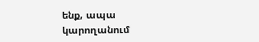ենք, ապա կարողանում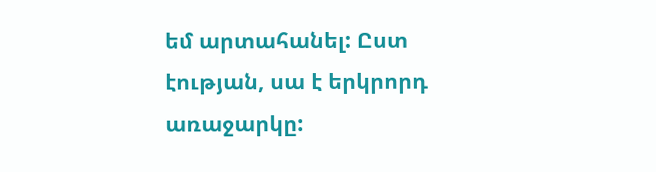եմ արտահանել: Ըստ էության, սա է երկրորդ առաջարկը: